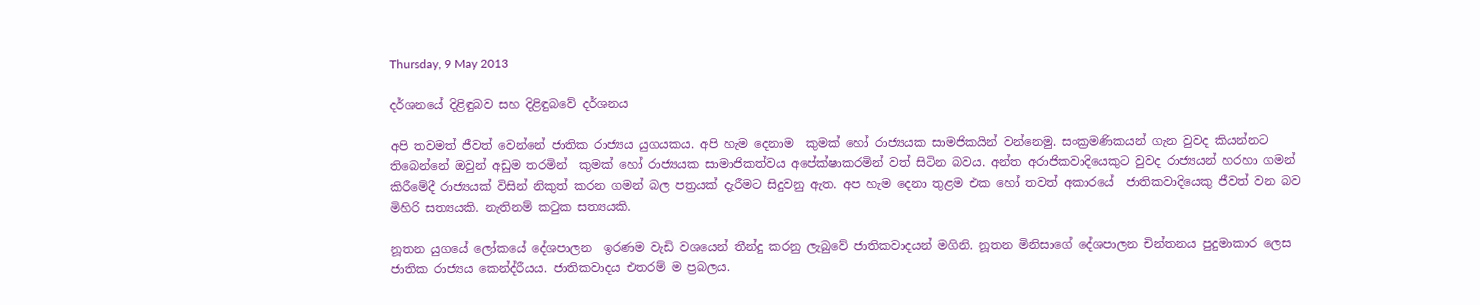Thursday, 9 May 2013

දර්ශනයේ දිළිඳුබව සහ දිළිඳුබවේ දර්ශනය

අපි තවමත් ජීවත් වෙන්නේ ජාතික රාජ්‍යය යුගයකය. අපි හැම දෙනාම  කුමක් හෝ රාජ්‍යයක සාමජිකයින් වන්නෙමු. සංක්‍රමණිකයන් ගැන වුවද කියන්නට තිබෙන්නේ ඔවුන් අඩුම තරමින්  කුමක් හෝ රාජ්‍යයක සාමාජිකත්වය අපේක්ෂාකරමින් වත් සිටින බවය. අන්ත අරාජිකවාදියෙකුට වුවද රාජ්‍යයන් හරහා ගමන් කිරීමේදී රාජ්‍යයක් විසින් නිකුත් කරන ගමන් බල පත්‍රයක් දැරීමට සිදුවනු ඇත. අප හැම දෙනා තුළම එක හෝ තවත් අකාරයේ  ජාතිකවාදියෙකු ජීවත් වන බව මිහිරි සත්‍යයකි. නැතිනම් කටුක සත්‍යයකි.

නූතන යුගයේ ලෝකයේ දේශපාලන  ඉරණම වැඩි වශයෙන් තීන්දු කරනු ලැබුවේ ජාතිකවාදයන් මගිනි. නූතන මිනිසාගේ දේශපාලන චින්තනය පුදුමාකාර ලෙස ජාතික රාජ්‍යය කෙන්ද්රීයය. ජාතිකවාදය එතරම් ම ප්‍රබලය.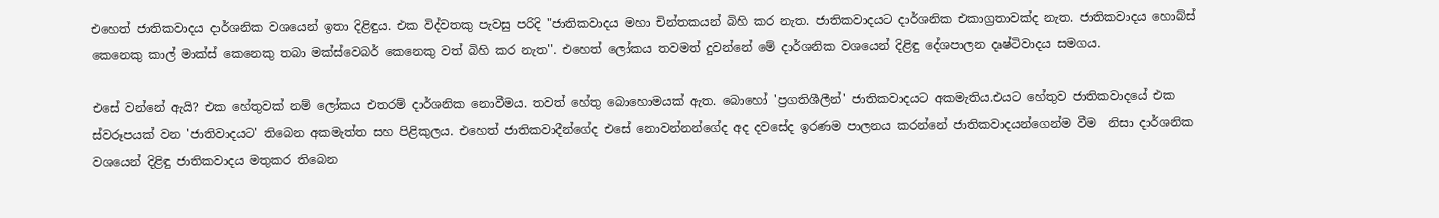එහෙත් ජාතිකවාදය දාර්ශනික වශයෙන් ඉතා දිළිඳුය. එක විද්වතකු පැවසු පරිදි "ජාතිකවාදය මහා චින්තකයන් බිහි කර නැත. ජාතිකවාදයට දාර්ශනික එකාග්‍රතාවක්ද නැත. ජාතිකවාදය හොබ්ස් කෙනෙකු කාල් මාක්ස් කෙනෙකු තබා මක්ස්වෙබර් කෙනෙකු වත් බිහි කර නැත''. එහෙත් ලෝකය තවමත් දුවන්නේ මේ දාර්ශනික වශයෙන් දිළිඳු දේශපාලන දෘෂ්ටිවාදය සමගය.

එසේ වන්නේ ඇයි? එක හේතුවක් නම් ලෝකය එතරම් දාර්ශනික නොවීමය. තවත් හේතු බොහොමයක් ඇත. බොහෝ 'ප්‍රගතිශීලීන්' ජාතිකවාදයට අකමැතිය.එයට හේතුව ජාතිකවාදයේ එක ස්වරූපයක් වන 'ජාතිවාදයට' තිබෙන අකමැත්ත සහ පිළිකුලය. එහෙත් ජාතිකවාදීන්ගේද එසේ නොවන්නන්ගේද අද දවසේද ඉරණම පාලනය කරන්නේ ජාතිකවාදයන්ගෙන්ම වීම  නිසා දාර්ශනික වශයෙන් දිළිඳු ජාතිකවාදය මතුකර තිබෙන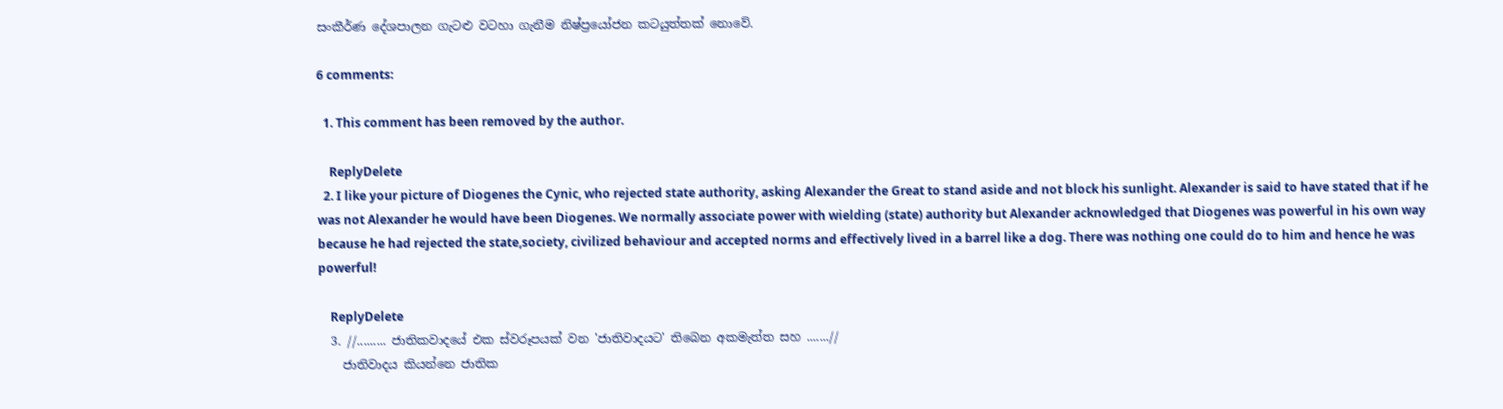සංකීර්ණ දේශපාලන ගැටළු වටහා ගැනීම නිෂ්ප්‍රයෝජන කටයුත්තක් නොවේ.

6 comments:

  1. This comment has been removed by the author.

    ReplyDelete
  2. I like your picture of Diogenes the Cynic, who rejected state authority, asking Alexander the Great to stand aside and not block his sunlight. Alexander is said to have stated that if he was not Alexander he would have been Diogenes. We normally associate power with wielding (state) authority but Alexander acknowledged that Diogenes was powerful in his own way because he had rejected the state,society, civilized behaviour and accepted norms and effectively lived in a barrel like a dog. There was nothing one could do to him and hence he was powerful!

    ReplyDelete
  3. //......... ජාතිකවාදයේ එක ස්වරූපයක් වන 'ජාතිවාදයට' තිබෙන අකමැත්ත සහ .......//
    ජාතිවාදය කියන්නෙ ජාතික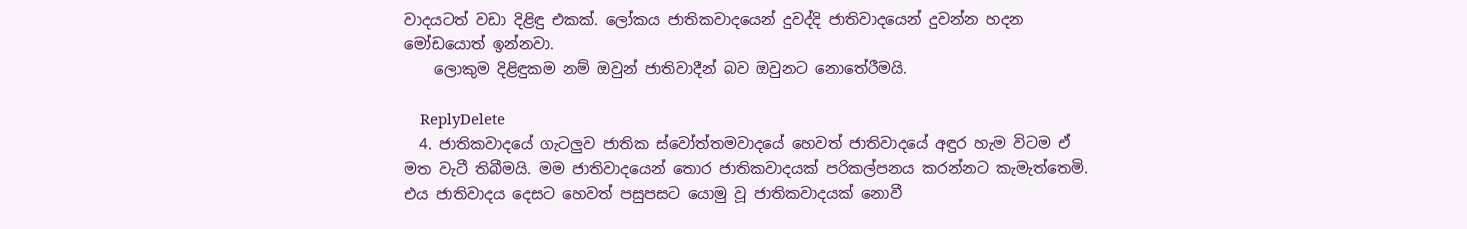වාදයටත් වඩා දිළිඳු එකක්. ලෝකය ජාතිකවාදයෙන් දුවද්දි ජාතිවාදයෙන් දුවන්න හදන මෝඩයොත් ඉන්නවා.
    ලොකුම දිළිඳුකම නම් ඔවුන් ජාතිවාදීන් බව ඔවුනට නොතේරීමයි.

    ReplyDelete
  4. ජාතිකවාදයේ ගැ‍ටලුව ජාතික ස්වෝත්තමවාදයේ ‍හෙවත් ජාතිවාදයේ අඳුර හැම විටම ඒ මත වැටී තිබීමයි. මම ජාතිවාදයෙන් තොර ජාතිකවාදයක් පරිකල්පනය කරන්නට කැමැත්තෙමි. එය ජාතිවාදය දෙසට හෙවත් පසුපසට යොමු වූ ජාතිකවාදයක් නොවී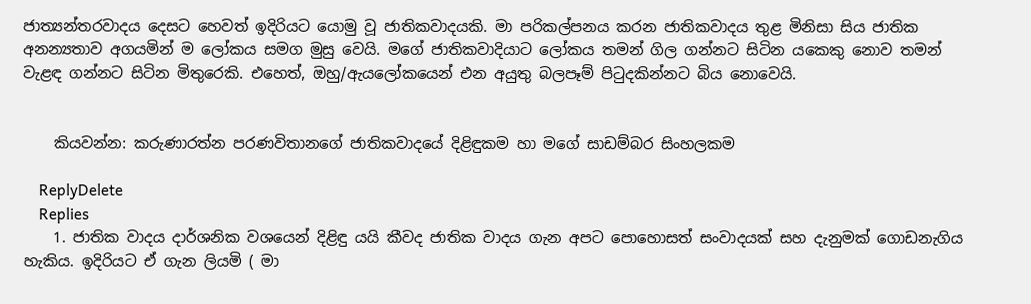ජාත්‍යන්තරවාදය දෙසට හෙවත් ඉදිරියට යොමු වූ ජාතිකවාදයකි. මා පරිකල්පනය කරන ජාතිකවාදය තුළ මිනිසා සිය ජාතික අනන්‍යතාව අගයමින් ම ලෝකය සමග මුසු වෙයි. මගේ ජාතිකවාදියාට ලෝකය තමන් ගිල ගන්නට සිටින යකෙකු නොව තමන් වැළඳ ගන්නට සිටින මිතුරෙකි. එහෙත්, ඔහු/ඇයලෝකයෙන් එන අයුතු බලපෑම් පිටුදකින්නට බිය නොවෙයි.


    කියවන්න: කරුණාරත්න පරණවිතානගේ ජාතිකවාදයේ දිළිඳුකම හා මගේ සාඩම්බර සිංහලකම

    ReplyDelete
    Replies
    1. ජාතික වාදය දාර්ශනික වශයෙන් දිළිඳු යයි කීවද ජාතික වාදය ගැන අපට පොහොසත් සංවාදයක් සහ දැනුමක් ගොඩනැගිය හැකිය. ඉදිරියට ඒ ගැන ලියමි ( මා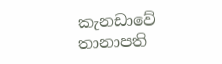කැනඩාවේ තානාපති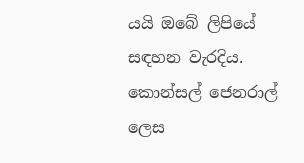යයි ඔබේ ලිපියේ සඳහන වැරදිය. කොන්සල් ජෙනරාල් ලෙස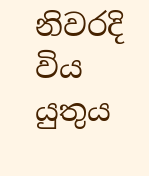නිවරදි විය යුතුය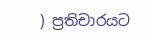) ප්‍රතිචාරයට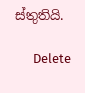ස්තුතියි.

      Delete